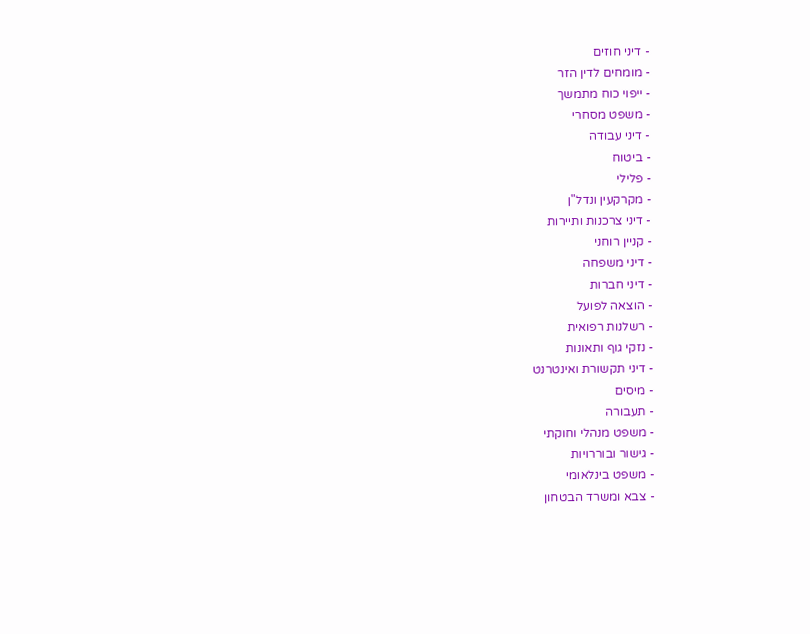- דיני חוזים
- מומחים לדין הזר
- ייפוי כוח מתמשך
- משפט מסחרי
- דיני עבודה
- ביטוח
- פלילי
- מקרקעין ונדל"ן
- דיני צרכנות ותיירות
- קניין רוחני
- דיני משפחה
- דיני חברות
- הוצאה לפועל
- רשלנות רפואית
- נזקי גוף ותאונות
- דיני תקשורת ואינטרנט
- מיסים
- תעבורה
- משפט מנהלי וחוקתי
- גישור ובוררויות
- משפט בינלאומי
- צבא ומשרד הבטחון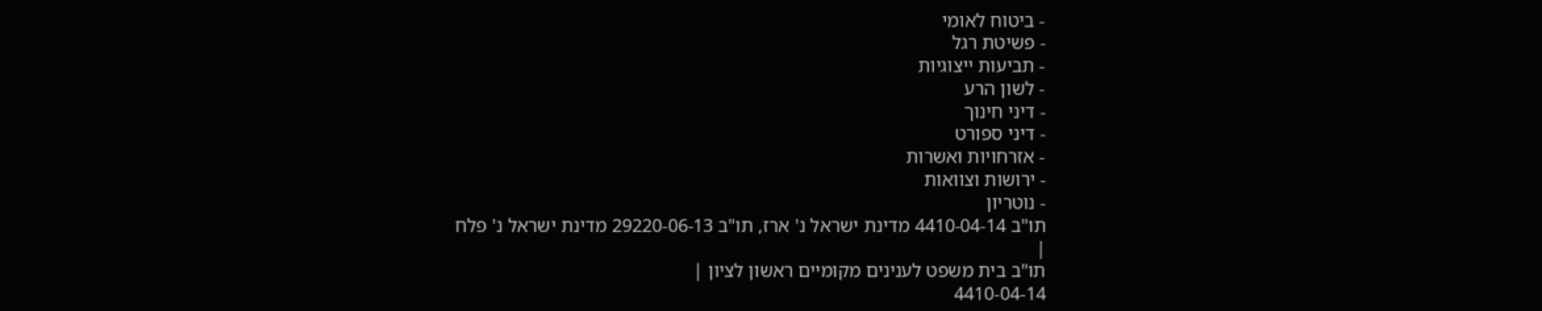- ביטוח לאומי
- פשיטת רגל
- תביעות ייצוגיות
- לשון הרע
- דיני חינוך
- דיני ספורט
- אזרחויות ואשרות
- ירושות וצוואות
- נוטריון
תו"ב 4410-04-14 מדינת ישראל נ' ארז, תו"ב 29220-06-13 מדינת ישראל נ' פלח
|
תו"ב בית משפט לענינים מקומיים ראשון לציון |
4410-04-14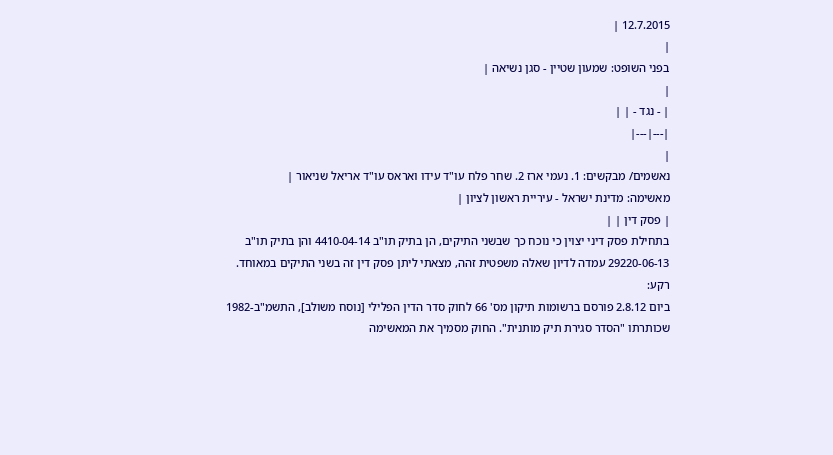12.7.2015 |
|
בפני השופט: שמעון שטיין - סגן נשיאה |
|
| - נגד - | |
|---|---|
|
נאשמים/ מבקשים: 1. נעמי ארז 2. שחר פלח עו"ד עידו ואראס עו"ד אריאל שניאור |
מאשימה: מדינת ישראל - עיריית ראשון לציון |
| פסק דין | |
בתחילת פסק דיני יצוין כי נוכח כך שבשני התיקים, הן בתיק תו"ב 4410-04-14 והן בתיק תו"ב 29220-06-13 עמדה לדיון שאלה משפטית זהה, מצאתי ליתן פסק דין זה בשני התיקים במאוחד.
רקע:
ביום 2.8.12 פורסם ברשומות תיקון מס' 66 לחוק סדר הדין הפלילי [נוסח משולב], התשמ"ב-1982 שכותרתו "הסדר סגירת תיק מותנית". החוק מסמיך את המאשימה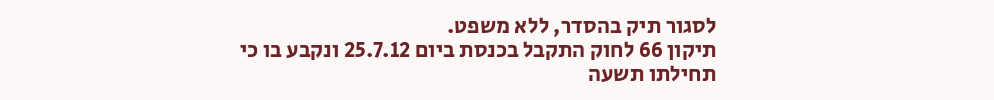לסגור תיק בהסדר, ללא משפט.
תיקון 66 לחוק התקבל בכנסת ביום 25.7.12 ונקבע בו כי תחילתו תשעה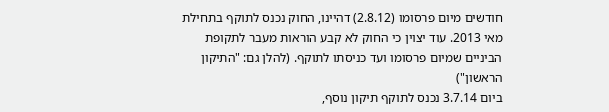חודשים מיום פרסומו (2.8.12) דהיינו, החוק נכנס לתוקף בתחילת מאי 2013. עוד יצוין כי החוק לא קבע הוראות מעבר לתקופת הביניים שמיום פרסומו ועד כניסתו לתוקף. (להלן גם: "התיקון הראשון")
ביום 3.7.14 נכנס לתוקף תיקון נוסף,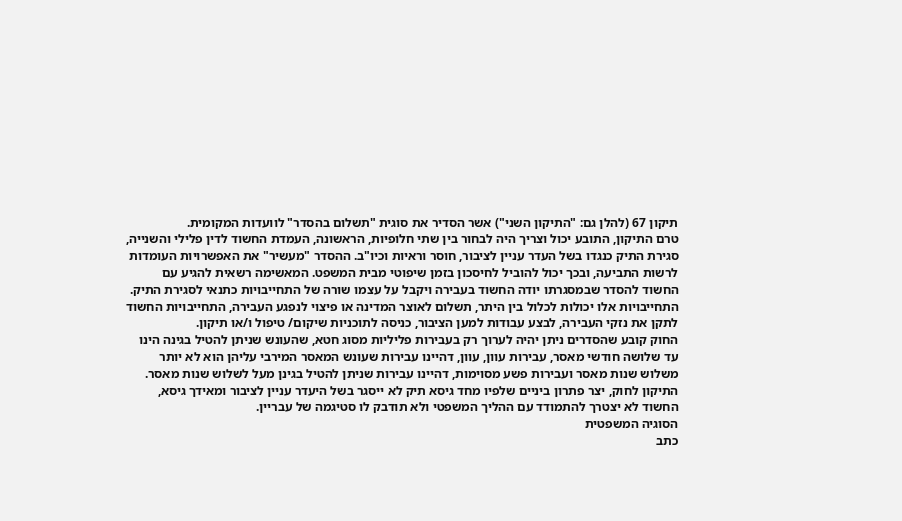תיקון 67 (להלן גם: "התיקון השני") אשר הסדיר את סוגית "תשלום בהסדר" לוועדות המקומית.
טרם התיקון, התובע יכול וצריך היה לבחור בין שתי חלופיות, הראשונה, העמדת החשוד לדין פלילי והשנייה, סגירת התיק כנגדו בשל העדר עניין לציבור, חוסר וראיות וכיו"ב. ההסדר "מעשיר" את האפשרויות העומדות לרשות התביעה, ובכך יכול להוביל לחיסכון בזמן שיפוטי מבית המשפט. המאשימה רשאית להגיע עם החשוד להסדר שבמסגרתו יודה החשוד בעבירה ויקבל על עצמו שורה של התחייבויות כתנאי לסגירת התיק.
התחייבויות אלו יכולות לכלול בין היתר, תשלום לאוצר המדינה או פיצוי לנפגע העבירה, התחייבויות החשוד לתקן את נזקי העבירה, לבצע עבודות למען הציבור, כניסה לתוכניות שיקום/ טיפול ו/או תיקון.
החוק קובע שהסדרים ניתן יהיה לערוך רק בעבירות פליליות מסוג חטא, שהעונש שניתן להטיל בגינה הינו עד שלושה חודשי מאסר, עבירות עוון, עוון, דהיינו עבירות שעונש המאסר המירבי עליהן הוא לא יותר משלוש שנות מאסר ועבירות פשע מסוימות, דהיינו עבירות שניתן להטיל בגינן מעל לשלוש שנות מאסר.
התיקון לחוק, יצר פתרון ביניים שלפיו מחד גיסא תיק לא ייסגר בשל היעדר עניין לציבור ומאידך גיסא, החשוד לא יצטרך להתמודד עם ההליך המשפטי ולא תודבק לו סטיגמה של עבריין.
הסוגיה המשפטית
כתב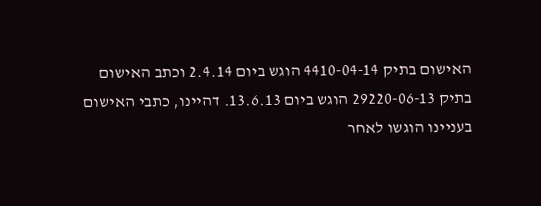האישום בתיק 4410-04-14 הוגש ביום 2.4.14 וכתב האישום בתיק 29220-06-13 הוגש ביום 13.6.13. דהיינו, כתבי האישום בעניינו הוגשו לאחר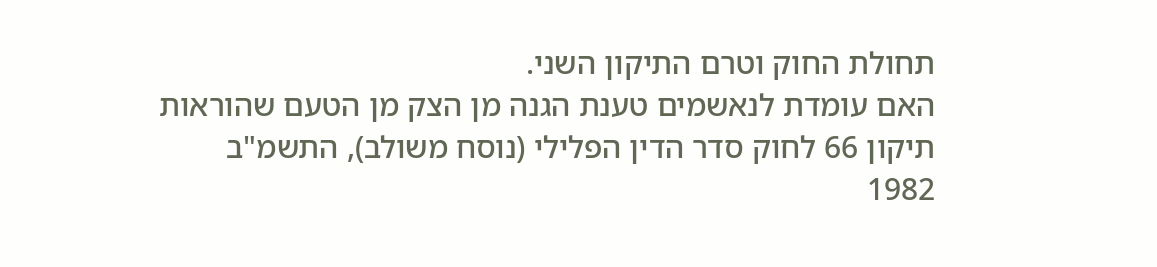תחולת החוק וטרם התיקון השני.
האם עומדת לנאשמים טענת הגנה מן הצק מן הטעם שהוראות תיקון 66 לחוק סדר הדין הפלילי (נוסח משולב), התשמ"ב 1982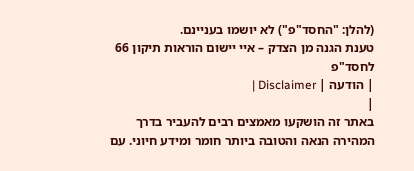(להלן: "החסד"פ") לא יושמו בעניינם.
טענת הגנה מן הצדק – איי יישום הוראות תיקון 66 לחסד"פ
| הודעה | Disclaimer |
|
באתר זה הושקעו מאמצים רבים להעביר בדרך המהירה הנאה והטובה ביותר חומר ומידע חיוני. עם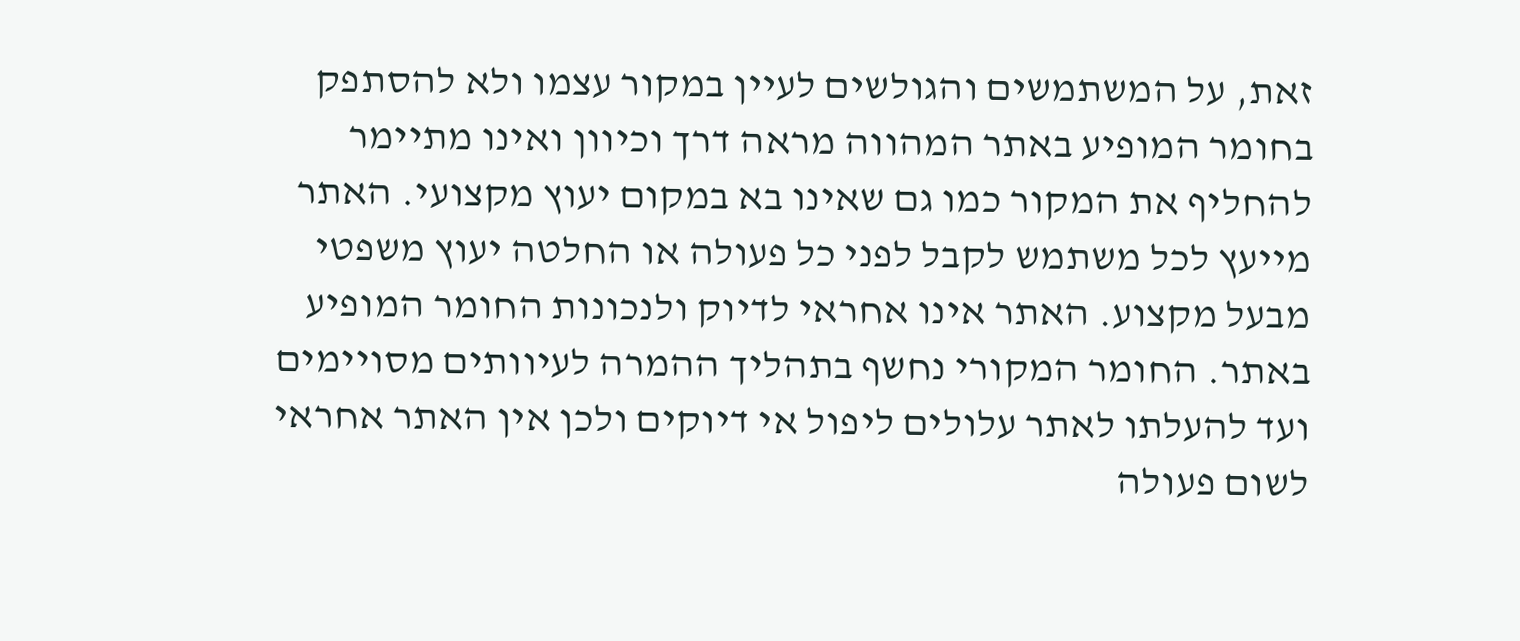זאת, על המשתמשים והגולשים לעיין במקור עצמו ולא להסתפק בחומר המופיע באתר המהווה מראה דרך וכיוון ואינו מתיימר להחליף את המקור כמו גם שאינו בא במקום יעוץ מקצועי. האתר מייעץ לכל משתמש לקבל לפני כל פעולה או החלטה יעוץ משפטי מבעל מקצוע. האתר אינו אחראי לדיוק ולנכונות החומר המופיע באתר. החומר המקורי נחשף בתהליך ההמרה לעיוותים מסויימים ועד להעלתו לאתר עלולים ליפול אי דיוקים ולכן אין האתר אחראי לשום פעולה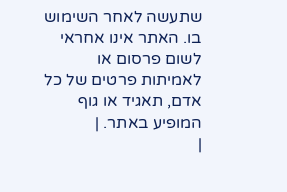שתעשה לאחר השימוש בו. האתר אינו אחראי לשום פרסום או לאמיתות פרטים של כל אדם, תאגיד או גוף המופיע באתר. |
|